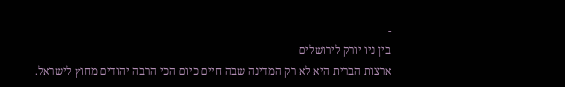-
בין ניו יורק לירושלים
ארצות הברית היא לא רק המדינה שבה חיים כיום הכי הרבה יהודים מחוץ לישראל.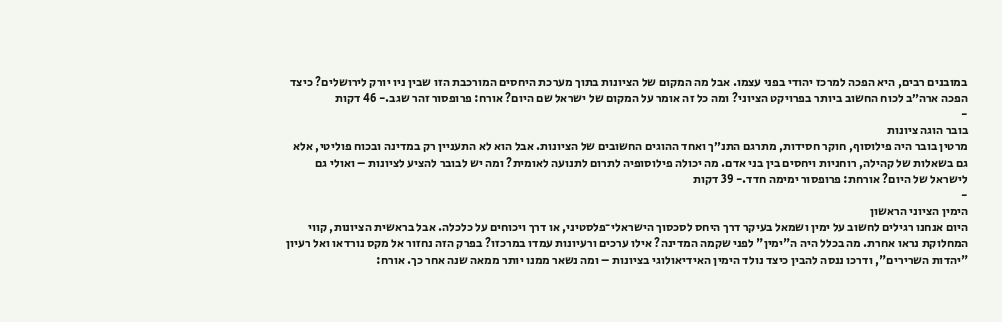במובנים רבים, היא הפכה למרכז יהודי בפני עצמו. אבל מה המקום של הציונות בתוך מערכת היחסים המורכבת הזו שבין ניו יורק לירושלים? כיצד הפכה ארה״ב לכוח החשוב ביותר בפרויקט הציוני? ומה כל זה אומר על המקום של ישראל שם היום? אורח: פרופסור זהר שגב.- 46 דקות
-
בובר הוגה ציונות
מרטין בובר היה פילוסוף, חוקר חסידות, מתרגם התנ״ך ואחד ההוגים החשובים של הציונות. אבל הוא לא התעניין רק במדינה ובכוח פוליטי, אלא גם בשאלות של קהילה, רוחניות ויחסים בין בני אדם. מה יכולה פילוסופיה לתרום לתנועה לאומית? ומה יש לבובר להציע לציונות – ואולי גם לישראל של היום? אורחת: פרופסור ימימה חדד.- 39 דקות
-
הימין הציוני הראשון
היום אנחנו רגילים לחשוב על ימין ושמאל בעיקר דרך היחס לסכסוך הישראלי־פלסטיני, או דרך ויכוחים על כלכלה. אבל בראשית הציונות, קווי המחלוקת נראו אחרת. מה בכלל היה ה"ימין" לפני שקמה המדינה? אילו ערכים ורעיונות עמדו במרכזו? בפרק הזה נחזור אל מקס נורדאו ואל רעיון "יהדות השרירים", ודרכו ננסה להבין כיצד נולד הימין האידיאולוגי בציונות – ומה נשאר ממנו יותר ממאה שנה אחר כך. אורח: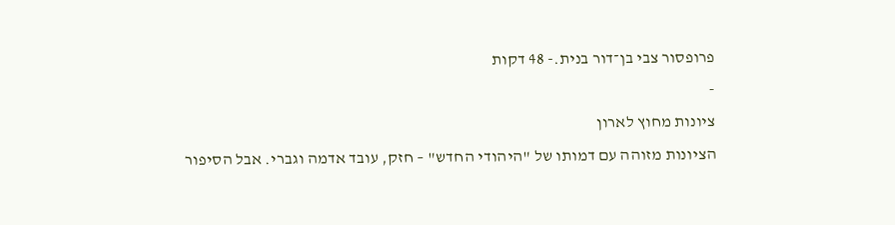פרופסור צבי בן־דור בנית.- 48 דקות
-
ציונות מחוץ לארון
הציונות מזוהה עם דמותו של "היהודי החדש" – חזק, עובד אדמה וגברי. אבל הסיפור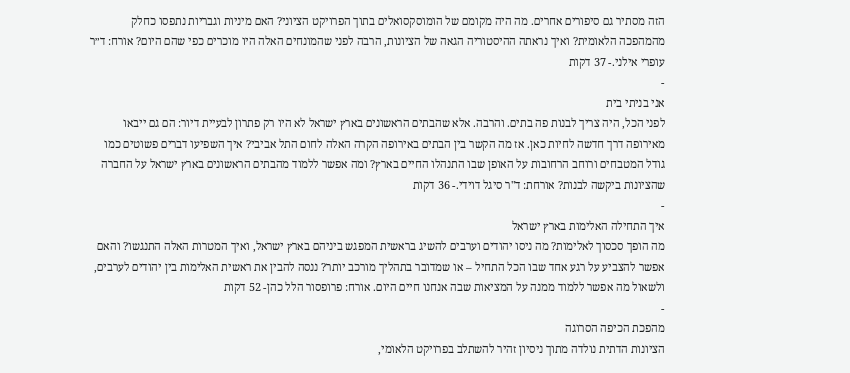הזה מסתיר גם סיפורים אחרים. מה היה מקומם של הומוסקסואלים בתוך הפרויקט הציוני? האם מיניות וגבריות נתפסו כחלק מהמהפכה הלאומית? ואיך נראתה ההיסטוריה הגאה של הציונות, הרבה לפני שהמונחים האלה היו מוכרים כפי שהם היום? אורח: ד״ר עופרי אילני.- 37 דקות
-
אני בניתי בית
לפני הכל, היה צריך לבנות פה בתים. והרבה. אלא שהבתים הראשונים בארץ ישראל לא היו רק פתרון לבעיית דיור: הם גם ייבאו מאירופה דרך חדשה לחיות כאן. אז מה הקשר בין הבתים באירופה הקרה האלה לחום התל אביבי? איך השפיעו דברים פשוטים כמו גודל המטבחים ורוחב הרחובות על האופן שבו התנהלו החיים בארץ? ומה אפשר ללמוד מהבתים הראשונים בארץ ישראל על החברה שהציונות ביקשה לבנות? אורחת: ד"ר סיגל דוידי.- 36 דקות
-
איך התחילה האלימות בארץ ישראל
מה הופך סכסוך לאלימות? מה ניסו יהודים וערבים להשיג בראשית המפגש ביניהם בארץ ישראל, ואיך המטרות האלה התנגשו? והאם אפשר להצביע על רגע אחד שבו הכל התחיל – או שמדובר בתהליך מורכב יותר? ננסה להבין את ראשית האלימות בין יהודים לערבים, ולשאול מה אפשר ללמוד ממנה על המציאות שבה אנחנו חיים היום. אורח: פרופסור הלל כהן- 52 דקות
-
מהפכת הכיפה הסרוגה
הציונות הדתית נולדה מתוך ניסיון זהיר להשתלב בפרויקט הלאומי,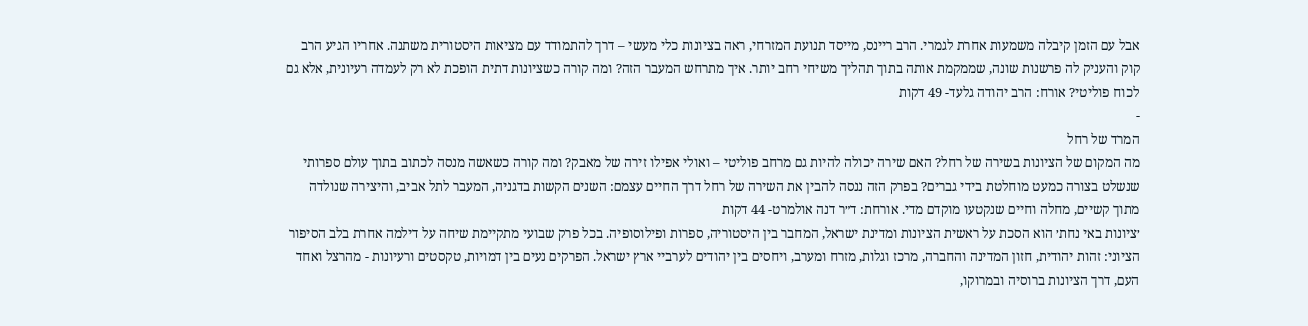אבל עם הזמן קיבלה משמעות אחרת לגמרי. הרב ריינס, מייסד תנועת המזרחי, ראה בציונות כלי מעשי – דרך להתמודד עם מציאות היסטורית משתנה. אחריו הגיע הרב קוק והעניק לה פרשנות שונה, שממקמת אותה בתוך תהליך משיחי רחב יותר. איך מתרחש המעבר הזה? ומה קורה כשציונות דתית הופכת לא רק לעמדה רעיונית, אלא גם לכוח פוליטי? אורח: הרב יהודה גלעד- 49 דקות
-
המרד של רחל
מה המקום של הציונות בשירה של רחל? האם שירה יכולה להיות גם מרחב פוליטי – ואולי אפילו זירה של מאבק? ומה קורה כשאשה מנסה לכתוב בתוך עולם ספרותי שנשלט בצורה כמעט מוחלטת בידי גברים? בפרק הזה ננסה להבין את השירה של רחל דרך החיים עצמם: השנים הקשות בדגניה, המעבר לתל אביב, והיצירה שנולדה מתוך קשיים, מחלה וחיים שנקטעו מוקדם מדי. אורחת: ד״ר דנה אולמרט- 44 דקות
׳ציונות באי נחת׳ הוא הסכת על ראשית הציונות ומדינת ישראל, המחבר בין היסטוריה, ספרות ופילוסופיה. בכל פרק שבועי מתקיימת שיחה על דילמה אחרת בלב הסיפור הציוני: זהות יהודית, חזון המדינה והחברה, מרכז וגלות, מזרח ומערב, ויחסים בין יהודים לערביי ארץ ישראל. הפרקים נעים בין דמויות, טקסטים ורעיונות - מהרצל ואחד העם, דרך הציונות ברוסיה ובמרוקו,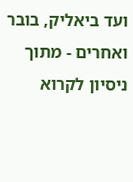ועד ביאליק, בובר ואחרים - מתוך ניסיון לקרוא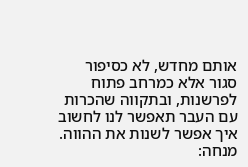אותם מחדש, לא כסיפור סגור אלא כמרחב פתוח לפרשנות, ובתקווה שהכרות עם העבר תאפשר לנו לחשוב איך אפשר לשנות את ההווה. מנחה: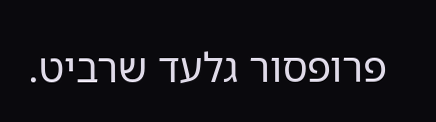פרופסור גלעד שרביט.